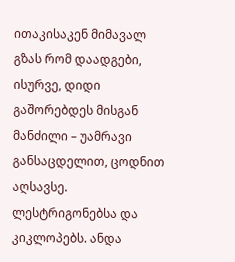ითაკისაკენ მიმავალ გზას რომ დაადგები, ისურვე, დიდი გაშორებდეს მისგან მანძილი – უამრავი განსაცდელით, ცოდნით აღსავსე. ლესტრიგონებსა და კიკლოპებს. ანდა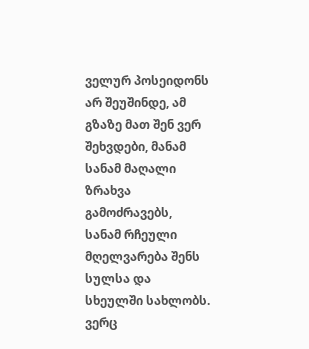ველურ პოსეიდონს არ შეუშინდე, ამ გზაზე მათ შენ ვერ შეხვდები, მანამ სანამ მაღალი ზრახვა გამოძრავებს,
სანამ რჩეული მღელვარება შენს სულსა და სხეულში სახლობს. ვერც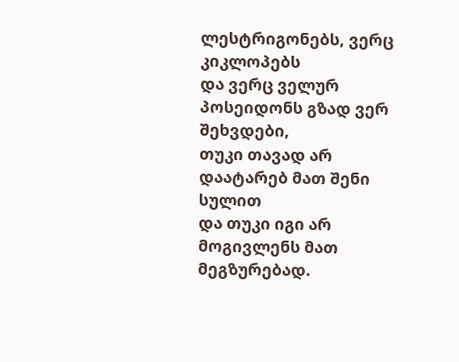ლესტრიგონებს, ვერც კიკლოპებს
და ვერც ველურ პოსეიდონს გზად ვერ შეხვდები,
თუკი თავად არ დაატარებ მათ შენი სულით
და თუკი იგი არ მოგივლენს მათ მეგზურებად.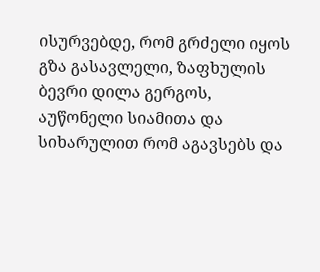ისურვებდე, რომ გრძელი იყოს გზა გასავლელი, ზაფხულის ბევრი დილა გერგოს,
აუწონელი სიამითა და სიხარულით რომ აგავსებს და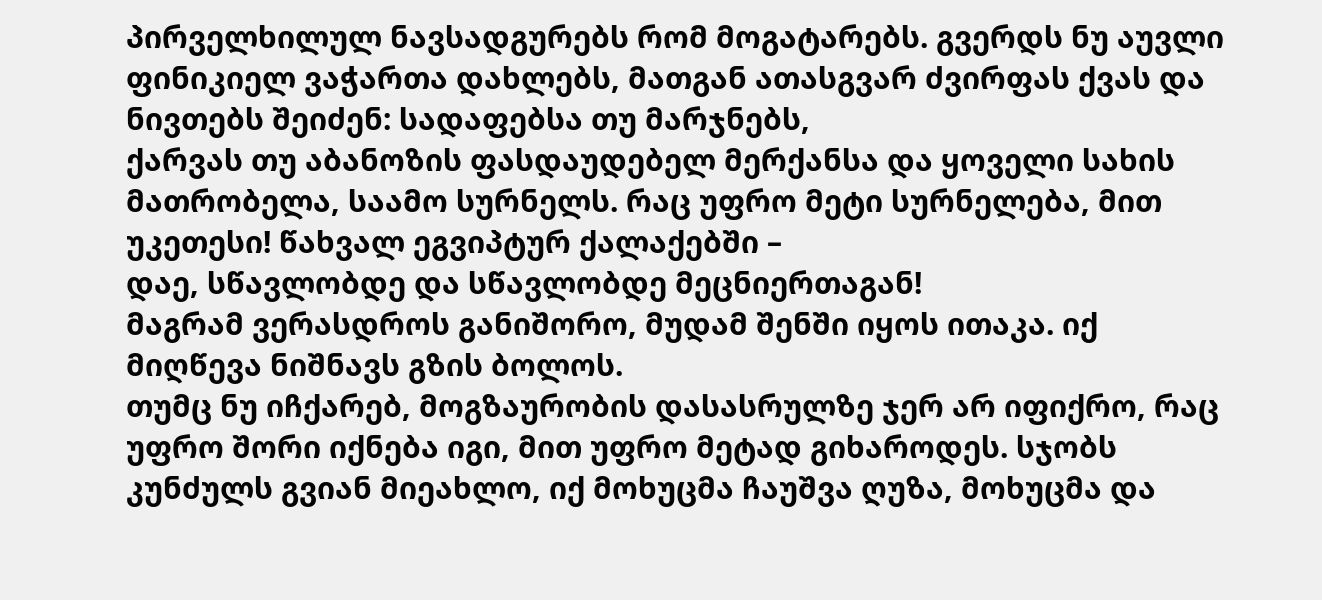პირველხილულ ნავსადგურებს რომ მოგატარებს. გვერდს ნუ აუვლი ფინიკიელ ვაჭართა დახლებს, მათგან ათასგვარ ძვირფას ქვას და ნივთებს შეიძენ: სადაფებსა თუ მარჯნებს,
ქარვას თუ აბანოზის ფასდაუდებელ მერქანსა და ყოველი სახის მათრობელა, საამო სურნელს. რაც უფრო მეტი სურნელება, მით უკეთესი! წახვალ ეგვიპტურ ქალაქებში –
დაე, სწავლობდე და სწავლობდე მეცნიერთაგან!
მაგრამ ვერასდროს განიშორო, მუდამ შენში იყოს ითაკა. იქ მიღწევა ნიშნავს გზის ბოლოს.
თუმც ნუ იჩქარებ, მოგზაურობის დასასრულზე ჯერ არ იფიქრო, რაც უფრო შორი იქნება იგი, მით უფრო მეტად გიხაროდეს. სჯობს კუნძულს გვიან მიეახლო, იქ მოხუცმა ჩაუშვა ღუზა, მოხუცმა და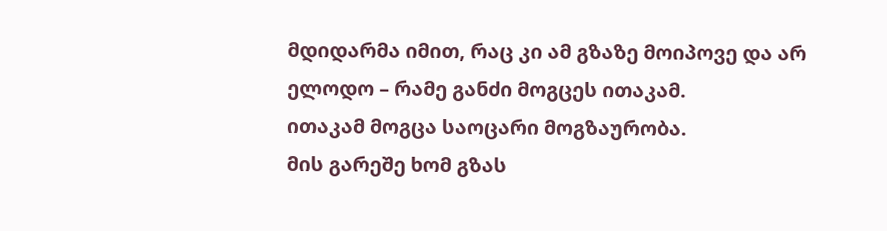მდიდარმა იმით, რაც კი ამ გზაზე მოიპოვე და არ ელოდო – რამე განძი მოგცეს ითაკამ.
ითაკამ მოგცა საოცარი მოგზაურობა.
მის გარეშე ხომ გზას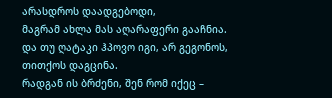არასდროს დაადგებოდი,
მაგრამ ახლა მას აღარაფერი გააჩნია.
და თუ ღატაკი ჰპოვო იგი, არ გეგონოს,
თითქოს დაგცინა.
რადგან ის ბრძენი, შენ რომ იქეც –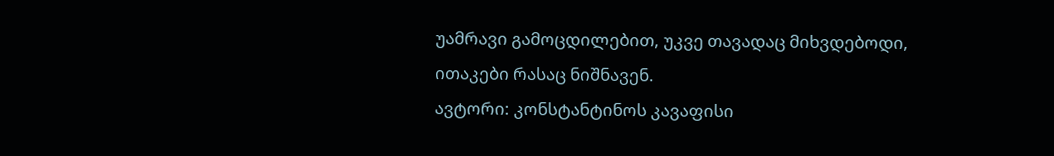უამრავი გამოცდილებით, უკვე თავადაც მიხვდებოდი, ითაკები რასაც ნიშნავენ.
ავტორი: კონსტანტინოს კავაფისი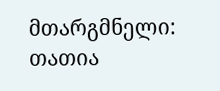მთარგმნელი: თათია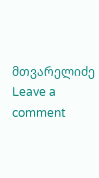მთვარელიძე
Leave a comment